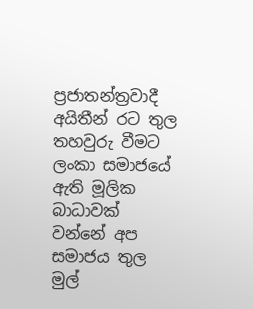ප්‍රජාතන්ත්‍රවාදී අයිතීන් රට තුල තහවුරු වීමට ලංකා සමාජයේ ඇති මූලික බාධාවක් වන්නේ අප සමාජය තුල මුල්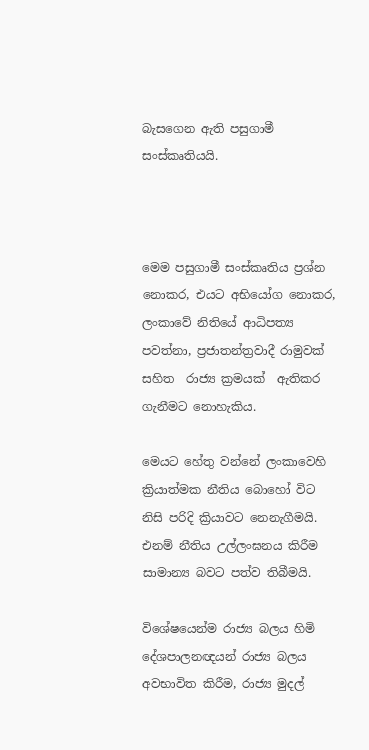බැසගෙන ඇති පසුගාමී සංස්කෘතියයි.



මෙම පසුගාමී සංස්කෘතිය ප්‍රශ්න නොකර, එයට අභියෝග නොකර, ලංකාවේ නිතියේ ආධිපත්‍ය පවත්නා, ප්‍රජාතන්ත්‍රවාදී රාමුවක් සහිත  රාජ්‍ය ක්‍රමයක්  ඇතිකර ගැනීමට නොහැකිය.

මෙයට හේතු වන්නේ ලංකාවෙහි ක්‍රියාත්මක නීතිය බොහෝ විට නිසි පරිදි ක්‍රියාවට නෙනැගීමයි. එනම් නීතිය උල්ලංඝනය කිරීම සාමාන්‍ය බවට පත්ව තිබීමයි.

විශේෂයෙන්ම රාජ්‍ය බලය හිමි දේශපාලනඥයන් රාජ්‍ය බලය අවභාවිත කිරීම, රාජ්‍ය මුදල්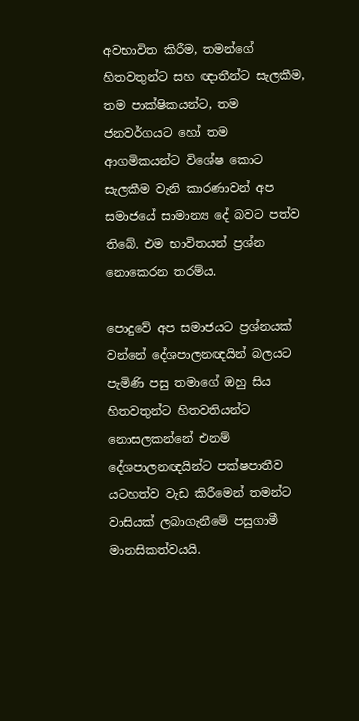අවභාවිත කිරීම, තමන්ගේ හිතවතුන්ට සහ ඥාතීන්ට සැලකීම, තම පාක්ෂිකයන්ට, තම ජනවර්ගයට හෝ තම ආගමිකයන්ට විශේෂ කොට සැලකීම වැනි කාරණාවන් අප සමාජයේ සාමාන්‍ය දේ බවට පත්ව තිබේ. එම භාවිතයන් ප්‍රශ්න නොකෙරන තරම්ය.

පොදුවේ අප සමාජයට ප්‍රශ්නයක් වන්නේ දේශපාලනඥයින් බලයට පැමිණි පසු තමාගේ ඔහු සිය හිතවතුන්ට හිතවතියන්ට නොසලකන්නේ එනම් දේශපාලනඥයින්ට පක්ෂපාතීව යටහත්ව වැඩ කිරීමෙන් තමන්ට වාසියක් ලබාගැනීමේ පසුගාමී මානසිකත්වයයි.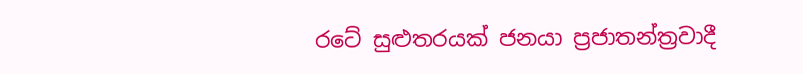රටේ සුළුතරයක් ජනයා ප්‍රජාතන්ත්‍රවාදී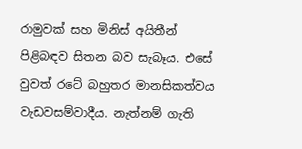රාමුවක් සහ මිනිස් අයිතීන් පිළිබඳව සිතන බව සැබෑය. එසේ වුවත් රටේ බහුතර මානසිකත්වය වැඩවසම්වාදීය. නැත්නම් ගැති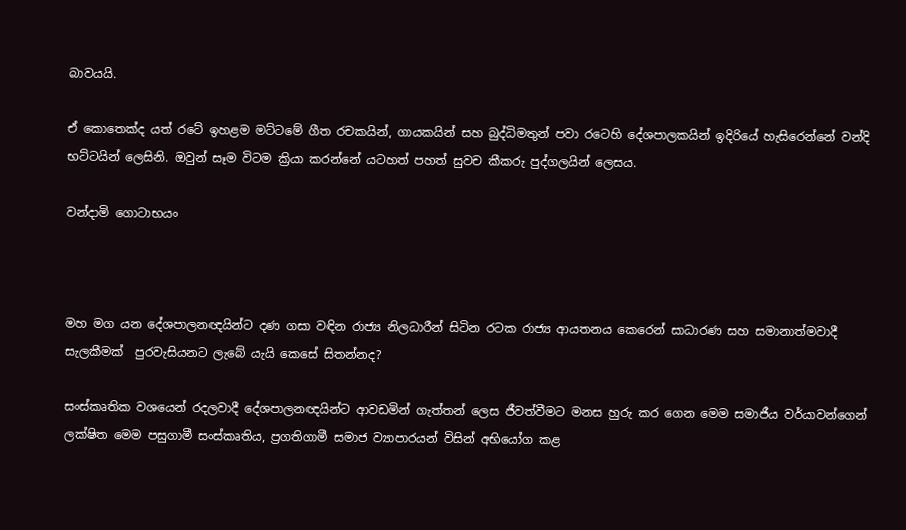බාවයයි.

ඒ කොතෙක්ද යත් රටේ ඉහළම මට්ටමේ ගීත රචකයින්, ගායකයින් සහ බුද්ධිමතුන් පවා රටෙහි දේශපාලකයින් ඉදිරියේ හැසිරෙන්නේ වන්දි භට්ටයින් ලෙසිනි. ඔවුන් සෑම විටම ක්‍රියා කරන්නේ යටහත් පහත් සුවච කීකරු පුද්ගලයින් ලෙසය.

වන්දාමි ගොටාභයං



මහ මග යන දේශපාලනඥයින්ට දණ ගසා වඳින රාජ්‍ය නිලධාරීන් සිටින රටක රාජ්‍ය ආයතනය කෙරෙන් සාධාරණ සහ සමානාත්මවාදී  සැලකීමක්  පුරවැසියනට ලැබේ යැයි කෙසේ සිතන්නද?

සංස්කෘතික වශයෙන් රදලවාදී දේශපාලනඥයින්ට ආවඩමින් ගැත්තන් ලෙස ජීවත්වීමට මනස හුරු කර ගෙන මෙම සමාජීය වර්යාවන්ගෙන් ලක්ෂිත මෙම පසුගාමී සංස්කෘතිය, ප්‍රගතිගාමී සමාජ ව්‍යාපාරයන් විසින් අභියෝග කළ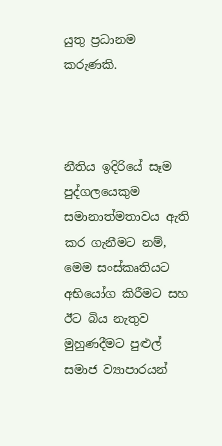යුතු ප්‍රධානම කරුණකි.



නීතිය ඉදිරියේ සෑම පුද්ගලයෙකුම සමානාත්මතාවය ඇති කර ගැනීමට නම්, මෙම සංස්කෘතියට අභියෝග කිරීමට සහ ඊට බිය නැතුව මුහුණදීමට පුළුල් සමාජ ව්‍යාපාරයන්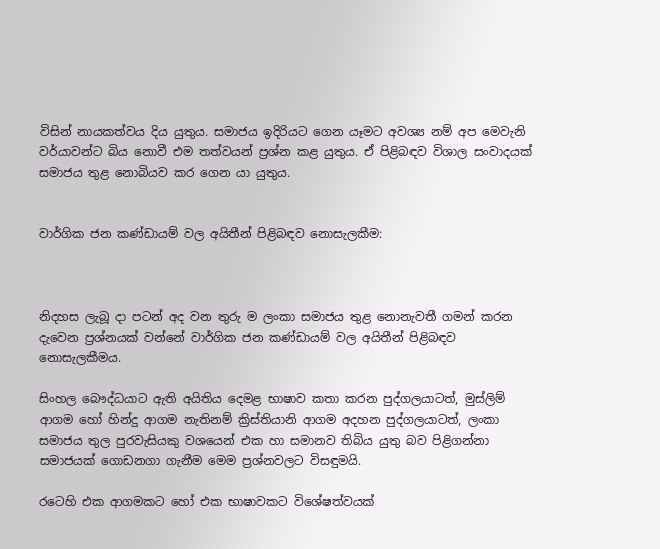විසින් නායකත්වය දිය යුතුය. සමාජය ඉදිරියට ගෙන යෑමට අවශ්‍ය නම් අප මෙවැනි වර්යාවන්ට බිය නොවී එම තත්වයන් ප්‍රශ්න කළ යුතුය. ඒ පිළිබඳව විශාල සංවාදයක් සමාජය තුළ නොබියව කර ගෙන යා යුතුය.


වාර්ගික ජන කණ්ඩායම් වල අයිතීන් පිළිබඳව නොසැලකීම:



නිදහස ලැබූ දා පටන් අද වන තුරු ම ලංකා සමාජය තුළ නොනැවතී ගමන් කරන දැවෙන ප්‍රශ්නයක් වන්නේ වාර්ගික ජන කණ්ඩායම් වල අයිතීන් පිළිබඳව නොසැලකීමය.

සිංහල බෞද්ධයාට ඇති අයිතිය දෙමළ භාෂාව කතා කරන පුද්ගලයාටත්, මුස්ලිම් ආගම හෝ හින්දු ආගම නැතිනම් ක්‍රිස්තියානි ආගම අදහන පුද්ගලයාටත්, ලංකා සමාජය තුල පුරවැසියකු වශයෙන් එක හා සමානව තිබිය යුතු බව පිළිගන්නා සමාජයක් ගොඩනගා ගැනීම මෙම ප්‍රශ්නවලට විසඳුමයි.

රටෙහි එක ආගමකට හෝ එක භාෂාවකට විශේෂත්වයක්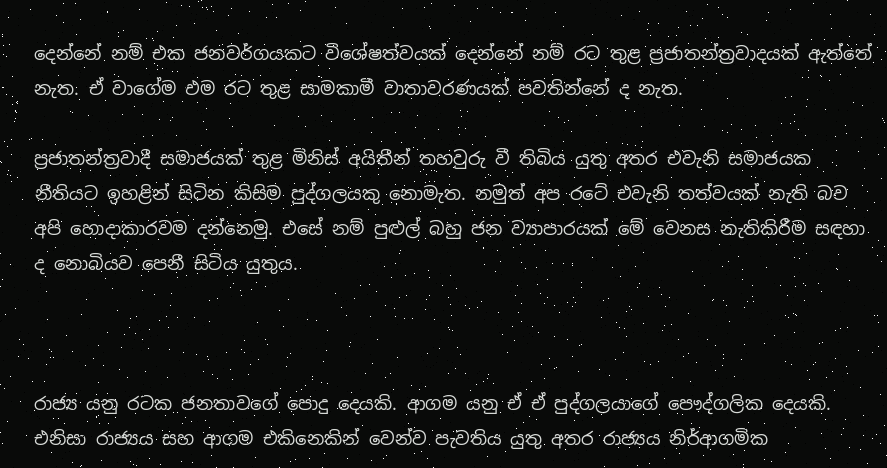දෙන්නේ නම් එක ජනවර්ගයකට විශේෂත්වයක් දෙන්නේ නම් රට තුළ ප්‍රජාතන්ත්‍රවාදයක් ඇත්තේ නැත. ඒ වාගේම එම රට තුළ සාමකාමී වාතාවරණයක් පවතින්නේ ද නැත.

ප්‍රජාතන්ත්‍රවාදී සමාජයක් තුළ මිනිස් අයිතීන් තහවුරු වී තිබිය යුතු අතර එවැනි සමාජයක නීතියට ඉහළින් සිටින කිසිම පුද්ගලයකු නොමැත. නමුත් අප රටේ එවැනි තත්වයක් නැති බව අපි හොදාකාරවම දන්නෙමු. එසේ නම් පුළුල් බහු ජන ව්‍යාපාරයක් මේ වෙනස නැතිකිරීම සඳහා ද නොබියව පෙනී සිටිය යුතුය.



රාජ්‍ය යනු රටක ජනතාවගේ පොදු දෙයකි. ආගම යනු ඒ ඒ පුද්ගලයාගේ පෞද්ගලික දෙයකි. එනිසා රාජ්‍යය සහ ආගම එකිනෙකින් වෙන්ව පැවතිය යුතු අතර රාජ්‍යය නිර්ආගමික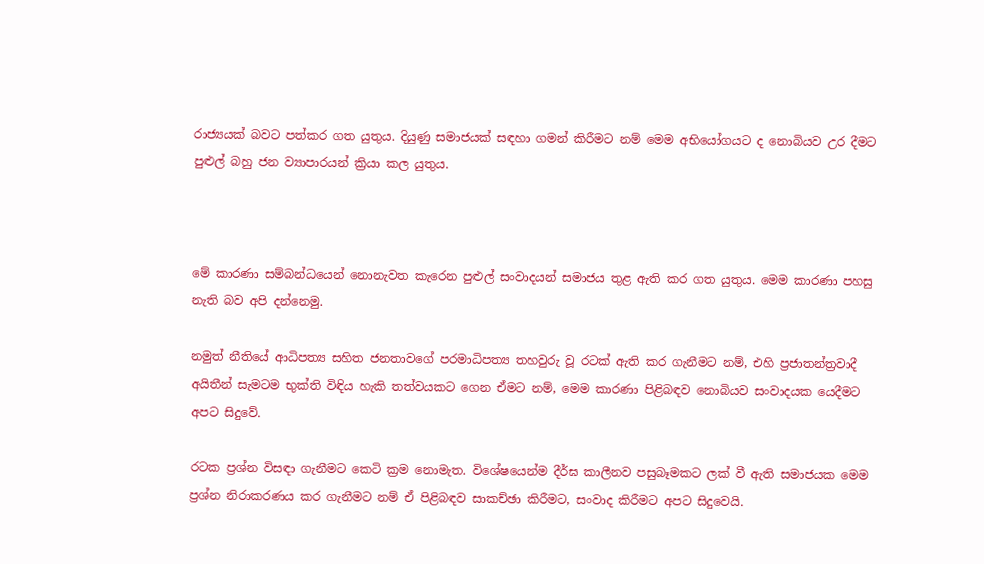රාජ්‍යයක් බවට පත්කර ගත යුතුය. දියුණු සමාජයක් සඳහා ගමන් කිරීමට නම් මෙම අභියෝගයට ද නොබියව උර දීමට පුළුල් බහු ජන ව්‍යාපාරයන් ක්‍රියා කල යුතුය.



මේ කාරණා සම්බන්ධයෙන් නොනැවත කැරෙන පුළුල් සංවාදයන් සමාජය තුළ ඇති කර ගත යුතුය. මෙම කාරණා පහසු නැති බව අපි දන්නෙමු.

නමුත් නීතියේ ආධිපත්‍ය සහිත ජනතාවගේ පරමාධිපත්‍ය තහවුරු වූ රටක් ඇති කර ගැනීමට නම්, එහි ප්‍රජාතන්ත්‍රවාදී අයිතීන් සැමටම භුක්ති විඳිය හැකි තත්වයකට ගෙන ඒමට නම්, මෙම කාරණා පිළිබඳව නොබියව සංවාදයක යෙදීමට අපට සිදුවේ.

රටක ප්‍රශ්න විසඳා ගැනීමට කෙටි ක්‍රම නොමැත. විශේෂයෙන්ම දීර්ඝ කාලීනව පසුබෑමකට ලක් වී ඇති සමාජයක මෙම ප්‍රශ්න නිරාකරණය කර ගැනීමට නම් ඒ පිළිබඳව සාකච්ඡා කිරීමට, සංවාද කිරීමට අපට සිදුවෙයි.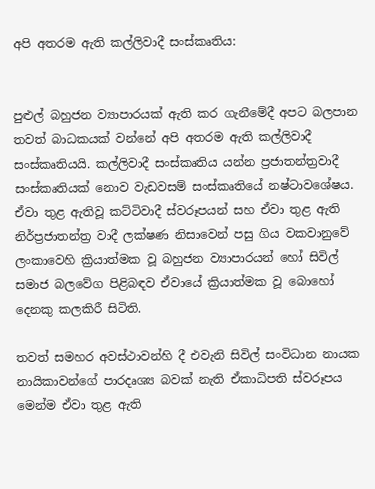අපි අතරම ඇති කල්ලිවාදී සංස්කෘතිය:


පුළුල් බහුජන ව්‍යාපාරයක් ඇති කර ගැනීමේදී අපට බලපාන තවත් බාධකයක් වන්නේ අපි අතරම ඇති කල්ලිවාදී සංස්කෘතියයි. කල්ලිවාදී සංස්කෘතිය යන්න ‍ප්‍රජාතන්ත්‍රවාදී සංස්කෘතියක් නොව වැඩවසම් සංස්කෘතියේ නෂ්ටාවශේෂය. ඒවා තුළ ඇතිවූ කට්ටිවාදී ස්වරූපයන් සහ ඒවා තුළ ඇති නිර්ප්‍රජාතන්ත්‍ර වාදී ලක්ෂණ නිසාවෙන් පසු ගිය වකවානුවේ ලංකාවෙහි ක්‍රියාත්මක වූ බහුජන ව්‍යාපාරයන් හෝ සිවිල් සමාජ බලවේග පිළිබඳව ඒවායේ ක්‍රියාත්මක වූ බොහෝ දෙනකු කලකිරී සිටිති.

තවත් සමහර අවස්ථාවන්හි දී එවැනි සිවිල් සංවිධාන නායක නායිකාවන්ගේ පාරදෘශ්‍ය බවක් නැති ඒකාධිපති ස්වරූපය මෙන්ම ඒවා තුළ ඇති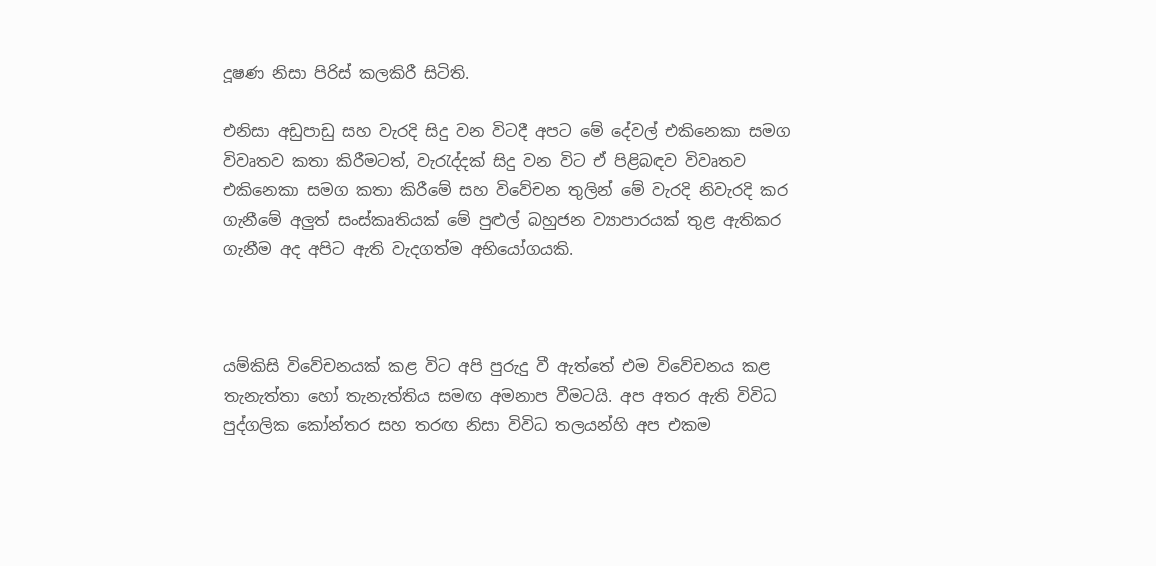දූෂණ නිසා පිරිස් කලකිරී සිටිති.

එනිසා අඩුපාඩු සහ වැරදි සිදු වන විටදී අපට මේ දේවල් එකිනෙකා සමග විවෘතව කතා කිරීමටත්, වැරැද්දක් සිදු වන විට ඒ පිළිබඳව විවෘතව එකිනෙකා සමග කතා කිරීමේ සහ විවේචන තුලින් මේ වැරදි නිවැරදි කර ගැනීමේ අලුත් සංස්කෘතියක් මේ පුළුල් බහුජන ව්‍යාපාරයක් තුළ ඇතිකර ගැනීම අද අපිට ඇති වැදගත්ම අභියෝගයකි.



යම්කිසි විවේචනයක් කළ විට අපි පුරුදු වී ඇත්තේ එම විවේචනය කළ තැනැත්තා හෝ තැනැත්තිය සමඟ අමනාප වීමටයි. අප අතර ඇති විවිධ පුද්ගලික කෝන්තර සහ තරඟ නිසා විවිධ තලයන්හි අප එකම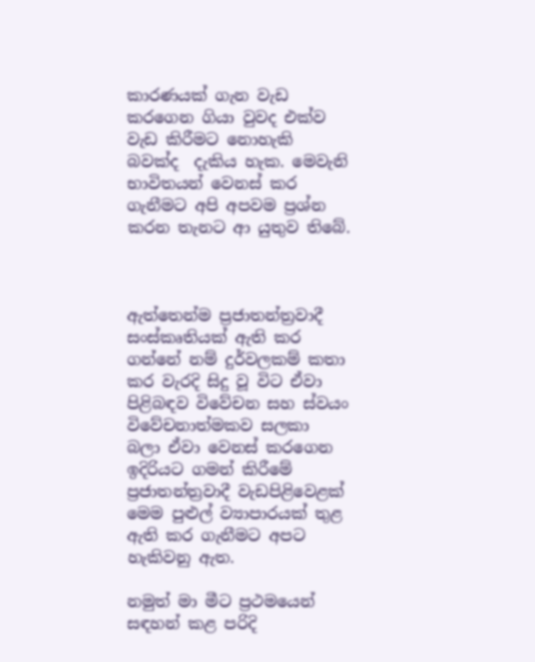කාරණයක් ගැන වැඩ කරගෙන ගියා වුවද එක්ව වැඩ කිරීමට නොහැකි බවක්ද  දැකිය හැක. මෙවැනි භාවිතයන් වෙනස් කර ගැනීමට අපි අපවම ප්‍රශ්න කරන තැනට ආ යුතුව තිබේ.



ඇත්තෙන්ම ‍ප්‍රජාතන්ත්‍රවාදී සංස්කෘතියක් ඇති කර ගන්නේ නම් දුර්වලකම් කතා කර වැරදි සිදු වූ විට ඒවා පිළිබඳව විවේචන සහ ස්වයං විවේචනාත්මකව සලකා බලා ඒවා වෙනස් කරගෙන ඉදිරියට ගමන් කිරීමේ ප්‍රජාතන්ත්‍රවාදී වැඩපිළිවෙළක් මෙම පුළුල් ව්‍යාපාරයක් තුළ ඇති කර ගැනීමට අපට හැකිවනු ඇත.

නමුත් මා මීට ප්‍රථමයෙන් සඳහන් කළ පරිදි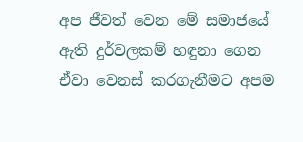අප ජීවත් වෙන මේ සමාජයේ ඇති දුර්වලකම් හඳුනා ගෙන ඒවා වෙනස් කරගැනීමට අපම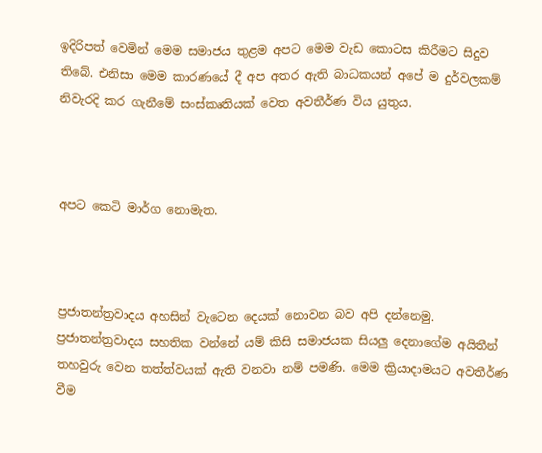ඉදිරිපත් වෙමින් මෙම සමාජය තුළම අපට මෙම වැඩ කොටස කිරීමට සිදුව තිබේ. එනිසා මෙම කාරණයේ දී අප අතර ඇති බාධකයන් අපේ ම දුර්වලකම් නිවැරදි කර ගැනීමේ සංස්කෘතියක් වෙත අවතීර්ණ විය යුතුය.



අපට කෙටි මාර්ග නොමැත.



ප්‍රජාතන්ත්‍රවාදය අහසින් වැටෙන දෙයක් නොවන බව අපි දන්නෙමු. ප්‍රජාතන්ත්‍රවාදය සහතික වන්නේ යම් කිසි සමාජයක සියලු දෙනාගේම අයිතීන් තහවුරු වෙන තත්ත්වයක් ඇති වනවා නම් පමණි. මෙම ක්‍රියාදාමයට අවතීර්ණ වීම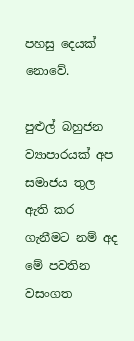පහසු දෙයක් නොවේ.

පුළුල් බහුජන ව්‍යාපාරයක් අප සමාජය තුල ඇති කර ගැනීමට නම් අද මේ පවතින වසංගත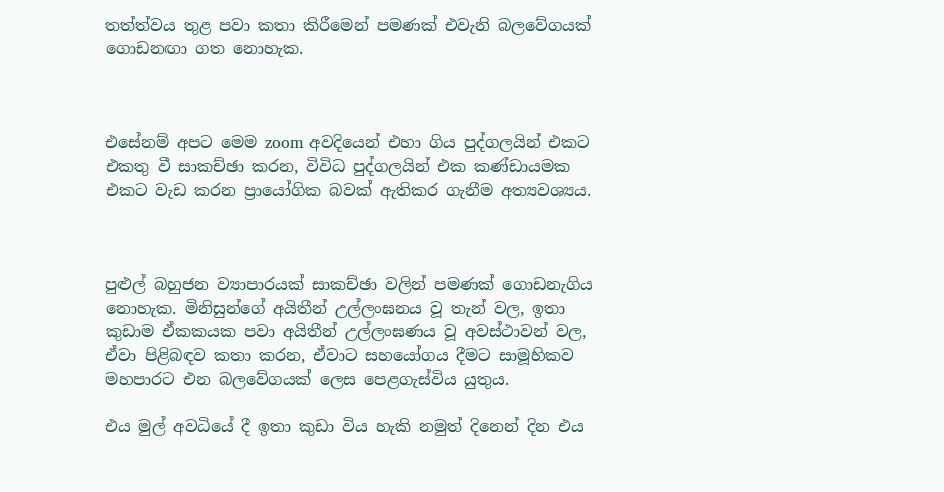තත්ත්වය තුළ පවා කතා කිරීමෙන් පමණක් එවැනි බලවේගයක් ගොඩනඟා ගත නොහැක.



එසේනම් අපට මෙම zoom අවදියෙන් එහා ගිය පුද්ගලයින් එකට එකතු වී සාකච්ඡා කරන, විවිධ පුද්ගලයින් එක කණ්ඩායමක එකට වැඩ කරන ප්‍රායෝගික බවක් ඇතිකර ගැනීම අත්‍යවශ්‍යය.



පුළුල් බහුජන ව්‍යාපාරයක් සාකච්ඡා වලින් පමණක් ගොඩනැගිය නොහැක. මිනිසුන්ගේ අයිතීන් උල්ලංඝනය වූ තැන් වල, ඉතා කුඩාම ඒකකයක පවා අයිතීන් උල්ලංඝණය වූ අවස්ථාවන් වල, ඒවා පිළිබඳව කතා කරන, ඒවාට සහයෝගය දීමට සාමූහිකව මහපාරට එන බලවේගයක් ලෙස පෙළගැස්විය යුතුය.

එය මුල් අවධියේ දී ඉතා කුඩා විය හැකි නමුත් දිනෙන් දින එය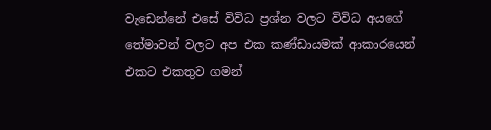වැඩෙන්නේ එසේ විවිධ ප්‍රශ්න වලට විවිධ අයගේ තේමාවන් වලට අප එක කණ්ඩායමක් ආකාරයෙන් එකට එකතුව ගමන්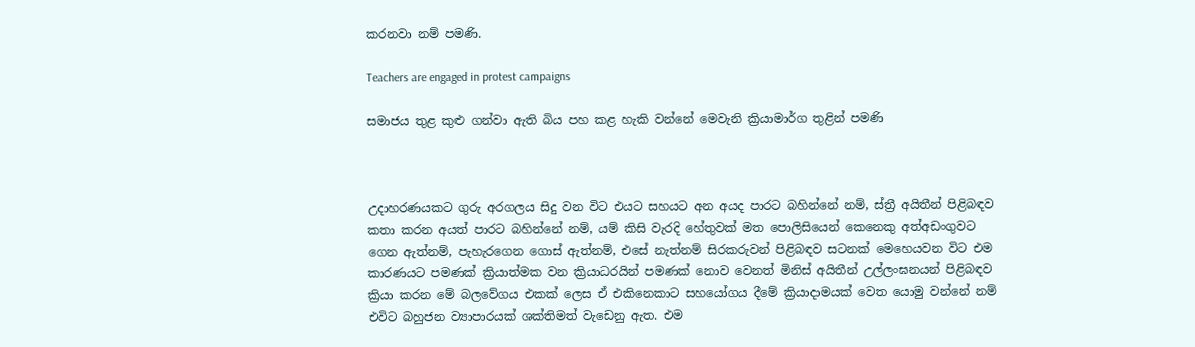කරනවා නම් පමණි.

Teachers are engaged in protest campaigns

සමාජය තුළ කුළු ගන්වා ඇති බිය පහ කළ හැකි වන්නේ මෙවැනි ක්‍රියාමාර්ග තුළින් පමණි



උදාහරණයකට ගුරු අරගලය සිදු වන විට එයට සහයට අන අයද පාරට බහින්නේ නම්, ස්ත්‍රී අයිතීන් පිළිබඳව කතා කරන අයත් පාරට බහින්නේ නම්, යම් කිසි වැරදි හේතුවක් මත පොලිසියෙන් කෙනෙකු අත්අඩංගුවට ගෙන ඇත්නම්, පැහැරගෙන ගොස් ඇත්නම්, එසේ නැත්නම් සිරකරුවන් පිළිබඳව සටනක් මෙහෙයවන විට එම කාරණයට පමණක් ‍ක්‍රියාත්මක වන ක්‍රියාධරයින් පමණක් නොව වෙනත් මිනිස් අයිතීන් උල්ලංඝනයන් පිළිබඳව ක්‍රියා කරන මේ බලවේගය එකක් ලෙස ඒ එකිනෙකාට සහයෝගය දීමේ ක්‍රියාදාමයක් වෙත යොමු වන්නේ නම් එවිට බහුජන ව්‍යාපාරයක් ශක්තිමත් වැඩෙනු ඇත. එම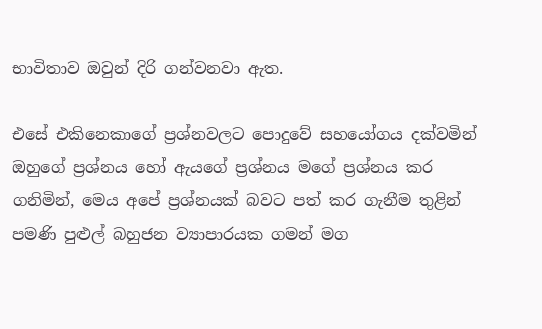භාවිතාව ඔවුන් දිරි ගන්වනවා ඇත.

එසේ එකිනෙකාගේ ප්‍රශ්නවලට පොදුවේ සහයෝගය දක්වමින් ඔහුගේ ප්‍රශ්නය හෝ ඇයගේ ප්‍රශ්නය මගේ ප්‍රශ්නය කර ගනිමින්, මෙය අපේ ප්‍රශ්නයක් බවට පත් කර ගැනීම තුළින් පමණි පුළුල් බහුජන ව්‍යාපාරයක ගමන් මග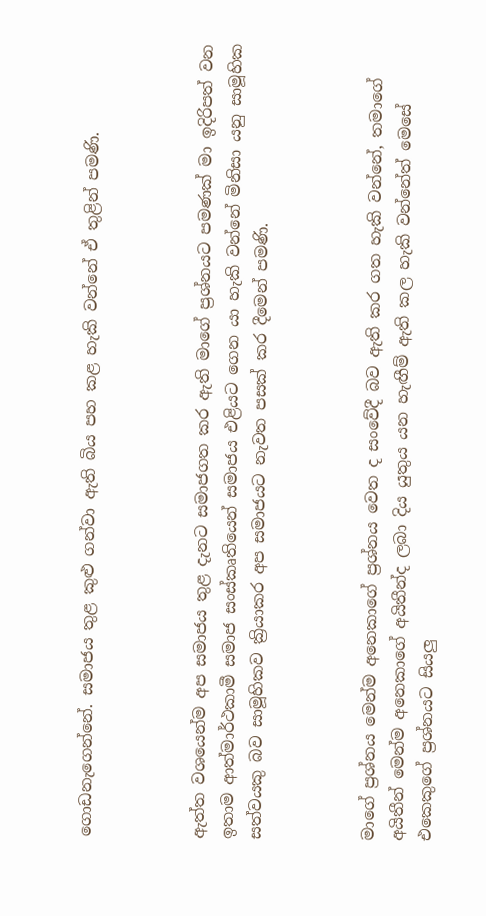ගොඩනැගෙන්නේ. සමාජය තුළ කුළු ගන්වා ඇති බිය පහ කළ හැකි වන්නේ ඒ තුළින් පමණි.



ඇත්ත වශයෙන්ම අප සමාජය තුළ දැනට සමාජගත කර ඇති මාගේ ප්‍රශ්නයට පමණක් මා ඉදිරිපත් වන ඉතාම ආත්මාර්ථකාමී සමාජ සංස්කෘතියෙන් සමාජය එළියට ගෙන යා හැකි වන්නේ මිනිසා යනු සාමූහික සත්වයකු බව සාමූහිකව ක්‍රියාකර අප සමාජයට නැවත පසක් කර දීමෙන් පමණි.



මාගේ ප්‍රශ්නය මෙන්ම අනෙකාගේ ප්‍රශ්නය වෙත ද සංවේදී බව ඇති කර ගත හැකි වන්නේ, තමාගේ අයිතීන් මෙන්ම අනෙකාගේ අයිතීන්ද ලබා දිය යුතුය යන හැඟීම් ඇති කල හැකි වන්නේත් මෙසේ එකෙකුගේ ප්‍රශ්නයට සියලු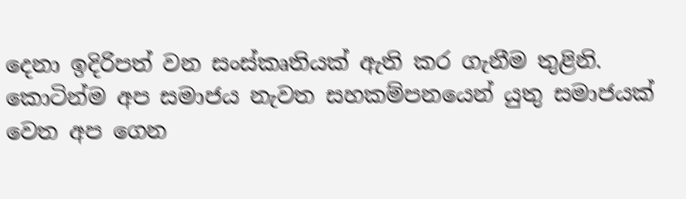දෙනා ඉදිරිපත් වන සංස්කෘතියක් ඇති කර ගැනීම තුළිනි. කොටින්ම අප සමාජය නැවත සහකම්පනයෙන් යුතු සමාජයක් වෙත අප ගෙන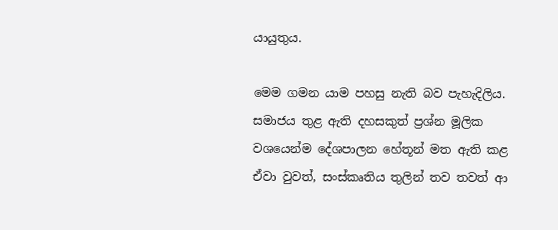යායුතුය.

මෙම ගමන යාම පහසු නැති බව පැහැදිලිය. සමාජය තුළ ඇති දහසකුත් ප්‍රශ්න මූලික වශයෙන්ම දේශපාලන හේතූන් මත ඇති කළ ඒවා වුවත්, සංස්කෘතිය තුලින් තව තවත් ආ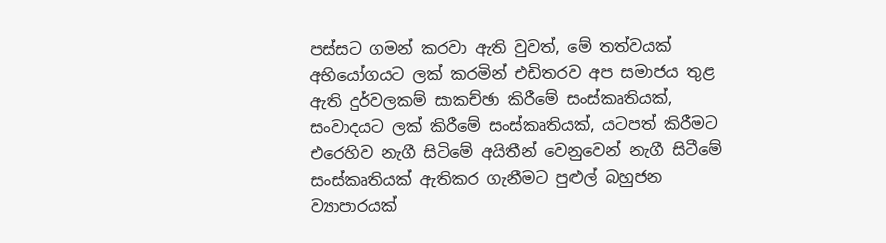පස්සට ගමන් කරවා ඇති වුවත්, මේ තත්වයක් අභියෝගයට ලක් කරමින් එඩිතරව අප සමාජය තුළ ඇති දුර්වලකම් සාකච්ඡා කිරීමේ සංස්කෘතියක්, සංවාදයට ලක් කිරීමේ සංස්කෘතියක්, යටපත් කිරීමට එරෙහිව නැගී සිටිමේ අයිතීන් වෙනුවෙන් නැගී සිටීමේ සංස්කෘතියක් ඇතිකර ගැනීමට පුළුල් බහුජන ව්‍යාපාරයක්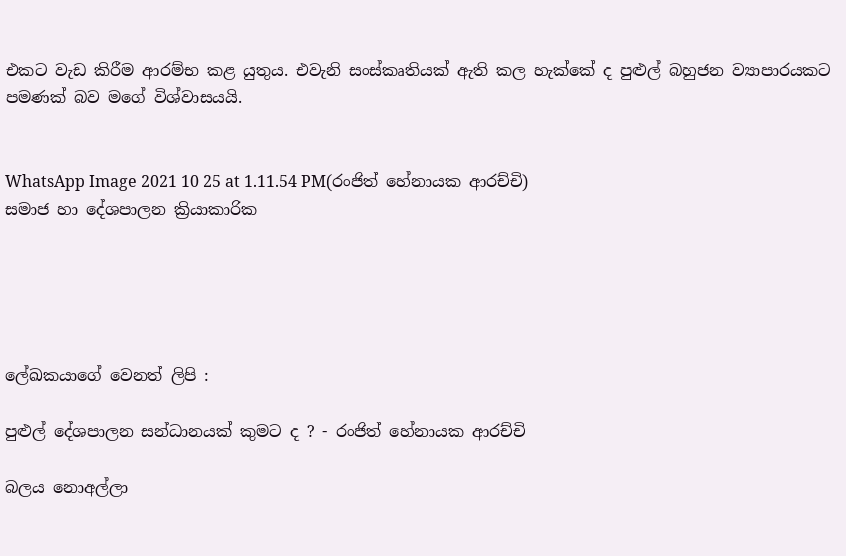එකට වැඩ කිරීම ආරම්භ කළ යුතුය. එවැනි සංස්කෘතියක් ඇති කල හැක්කේ ද පුළුල් බහුජන ව්‍යාපාරයකට පමණක් බව මගේ විශ්වාසයයි.


WhatsApp Image 2021 10 25 at 1.11.54 PM(රංජිත් හේනායක ආරච්චි)
සමාජ හා දේශපාලන ක්‍රියාකාරික





ලේඛකයාගේ වෙනත් ලිපි :

පුළුල් දේශපාලන සන්ධානයක් කුමට ද ? - රංජිත් හේනායක ආරච්චි

බලය නොඅල්ලා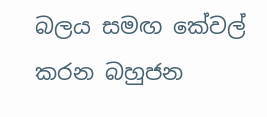බලය සමඟ කේවල් කරන බහුජන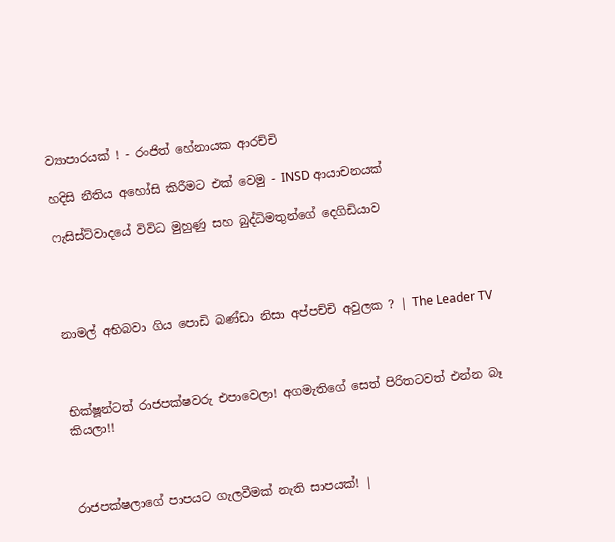ව්‍යාපාරයක් ! - රංජිත් හේනායක ආරච්චි

හදිසි නීතිය අහෝසි කිරීමට එක් වෙමු - INSD ආයාචනයක්

ෆැසිස්ට්වාදයේ විවිධ මුහුණු සහ බුද්ධිමතුන්ගේ දෙගිඩියාව




නාමල් අභිබවා ගිය පොඩි බණ්ඩා නිසා අප්පච්චි අවුලක ? | The Leader TV



භික්ෂූන්ටත් රාජපක්ෂවරු එපාවෙලා! අගමැතිගේ සෙත් පිරිතටවත් එන්න බෑ කියලා!!



රාජපක්ෂලාගේ පාපයට ගැලවීමක් නැති සාපයක්! |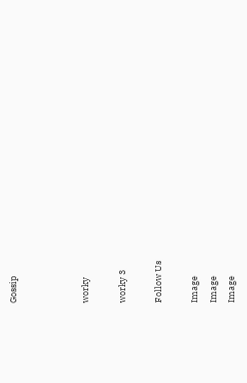Gossip



worky

worky 3

Follow Us

Image
Image
Image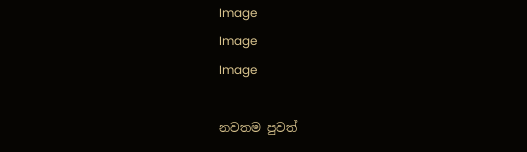Image
Image
Image

නවතම පුවත්